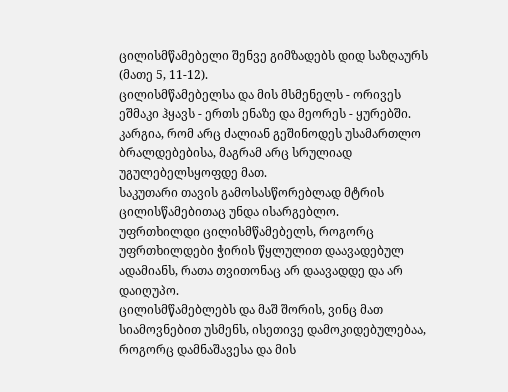ცილისმწამებელი შენვე გიმზადებს დიდ საზღაურს (მათე 5, 11-12).
ცილისმწამებელსა და მის მსმენელს - ორივეს ეშმაკი ჰყავს - ერთს ენაზე და მეორეს - ყურებში.
კარგია, რომ არც ძალიან გეშინოდეს უსამართლო ბრალდებებისა, მაგრამ არც სრულიად უგულებელსყოფდე მათ.
საკუთარი თავის გამოსასწორებლად მტრის ცილისწამებითაც უნდა ისარგებლო.
უფრთხილდი ცილისმწამებელს, როგორც უფრთხილდები ჭირის წყლულით დაავადებულ ადამიანს, რათა თვითონაც არ დაავადდე და არ დაიღუპო.
ცილისმწამებლებს და მაშ შორის, ვინც მათ სიამოვნებით უსმენს, ისეთივე დამოკიდებულებაა, როგორც დამნაშავესა და მის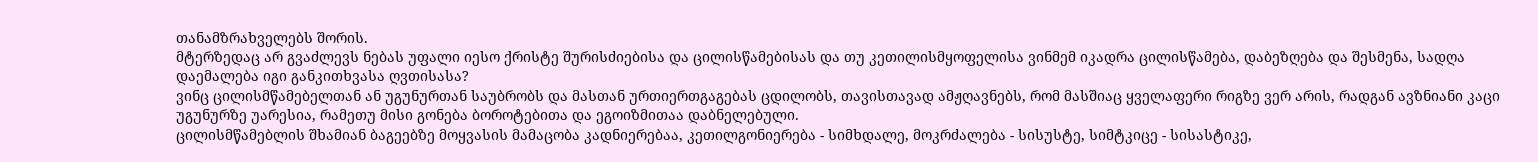თანამზრახველებს შორის.
მტერზედაც არ გვაძლევს ნებას უფალი იესო ქრისტე შურისძიებისა და ცილისწამებისას და თუ კეთილისმყოფელისა ვინმემ იკადრა ცილისწამება, დაბეზღება და შესმენა, სადღა დაემალება იგი განკითხვასა ღვთისასა?
ვინც ცილისმწამებელთან ან უგუნურთან საუბრობს და მასთან ურთიერთგაგებას ცდილობს, თავისთავად ამჟღავნებს, რომ მასშიაც ყველაფერი რიგზე ვერ არის, რადგან ავზნიანი კაცი უგუნურზე უარესია, რამეთუ მისი გონება ბოროტებითა და ეგოიზმითაა დაბნელებული.
ცილისმწამებლის შხამიან ბაგეებზე მოყვასის მამაცობა კადნიერებაა, კეთილგონიერება - სიმხდალე, მოკრძალება - სისუსტე, სიმტკიცე - სისასტიკე,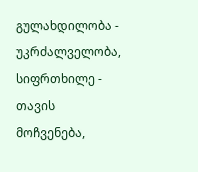გულახდილობა - უკრძალველობა, სიფრთხილე - თავის მოჩვენება,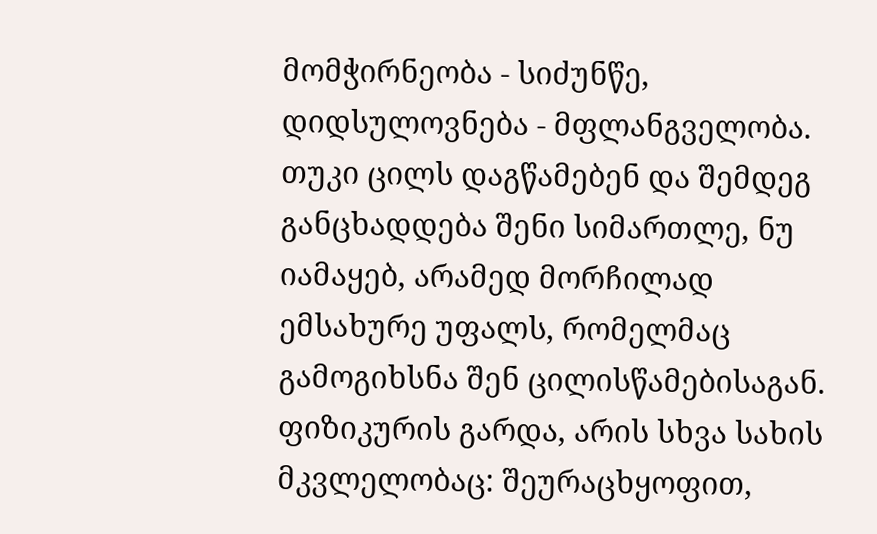მომჭირნეობა - სიძუნწე, დიდსულოვნება - მფლანგველობა.
თუკი ცილს დაგწამებენ და შემდეგ განცხადდება შენი სიმართლე, ნუ იამაყებ, არამედ მორჩილად ემსახურე უფალს, რომელმაც გამოგიხსნა შენ ცილისწამებისაგან.
ფიზიკურის გარდა, არის სხვა სახის მკვლელობაც: შეურაცხყოფით,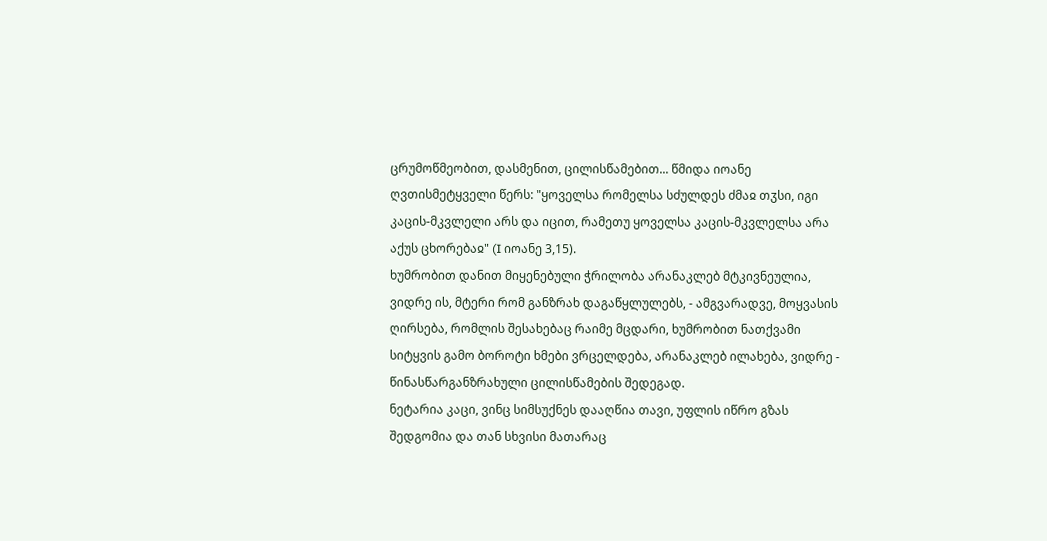ცრუმოწმეობით, დასმენით, ცილისწამებით... წმიდა იოანე ღვთისმეტყველი წერს: "ყოველსა რომელსა სძულდეს ძმაჲ თჳსი, იგი კაცის-მკვლელი არს და იცით, რამეთუ ყოველსა კაცის-მკვლელსა არა აქუს ცხორებაჲ" (I იოანე 3,15).
ხუმრობით დანით მიყენებული ჭრილობა არანაკლებ მტკივნეულია, ვიდრე ის, მტერი რომ განზრახ დაგაწყლულებს, - ამგვარადვე, მოყვასის ღირსება, რომლის შესახებაც რაიმე მცდარი, ხუმრობით ნათქვამი სიტყვის გამო ბოროტი ხმები ვრცელდება, არანაკლებ ილახება, ვიდრე - წინასწარგანზრახული ცილისწამების შედეგად.
ნეტარია კაცი, ვინც სიმსუქნეს დააღწია თავი, უფლის იწრო გზას შედგომია და თან სხვისი მათარაც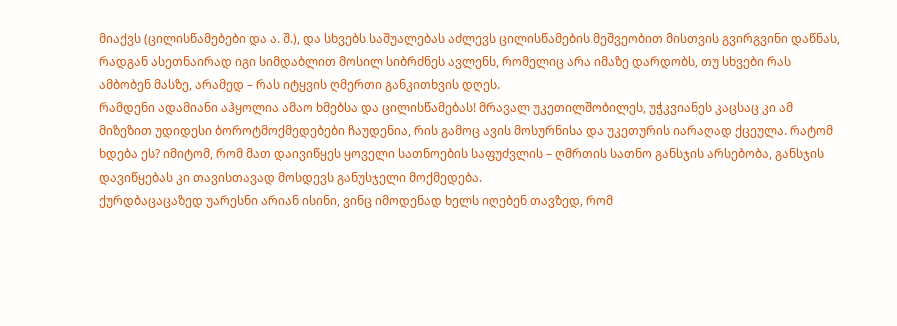მიაქვს (ცილისწამებები და ა. შ.), და სხვებს საშუალებას აძლევს ცილისწამების მეშვეობით მისთვის გვირგვინი დაწნას, რადგან ასეთნაირად იგი სიმდაბლით მოსილ სიბრძნეს ავლენს, რომელიც არა იმაზე დარდობს, თუ სხვები რას ამბობენ მასზე, არამედ – რას იტყვის ღმერთი განკითხვის დღეს.
რამდენი ადამიანი აჰყოლია ამაო ხმებსა და ცილისწამებას! მრავალ უკეთილშობილეს, უჭკვიანეს კაცსაც კი ამ მიზეზით უდიდესი ბოროტმოქმედებები ჩაუდენია, რის გამოც ავის მოსურნისა და უკეთურის იარაღად ქცეულა. რატომ ხდება ეს? იმიტომ, რომ მათ დაივიწყეს ყოველი სათნოების საფუძვლის – ღმრთის სათნო განსჯის არსებობა, განსჯის დავიწყებას კი თავისთავად მოსდევს განუსჯელი მოქმედება.
ქურდბაცაცაზედ უარესნი არიან ისინი, ვინც იმოდენად ხელს იღებენ თავზედ, რომ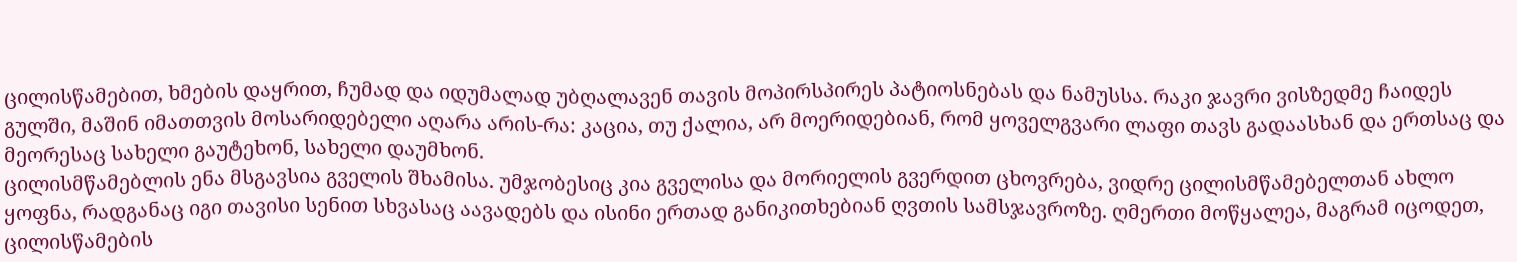ცილისწამებით, ხმების დაყრით, ჩუმად და იდუმალად უბღალავენ თავის მოპირსპირეს პატიოსნებას და ნამუსსა. რაკი ჯავრი ვისზედმე ჩაიდეს გულში, მაშინ იმათთვის მოსარიდებელი აღარა არის-რა: კაცია, თუ ქალია, არ მოერიდებიან, რომ ყოველგვარი ლაფი თავს გადაასხან და ერთსაც და მეორესაც სახელი გაუტეხონ, სახელი დაუმხონ.
ცილისმწამებლის ენა მსგავსია გველის შხამისა. უმჯობესიც კია გველისა და მორიელის გვერდით ცხოვრება, ვიდრე ცილისმწამებელთან ახლო ყოფნა, რადგანაც იგი თავისი სენით სხვასაც აავადებს და ისინი ერთად განიკითხებიან ღვთის სამსჯავროზე. ღმერთი მოწყალეა, მაგრამ იცოდეთ, ცილისწამების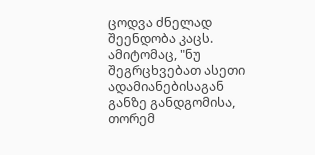ცოდვა ძნელად შეენდობა კაცს. ამიტომაც, "ნუ შეგრცხვებათ ასეთი ადამიანებისაგან განზე განდგომისა, თორემ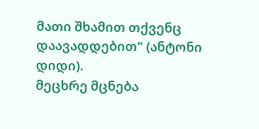მათი შხამით თქვენც დაავადდებით" (ანტონი დიდი).
მეცხრე მცნება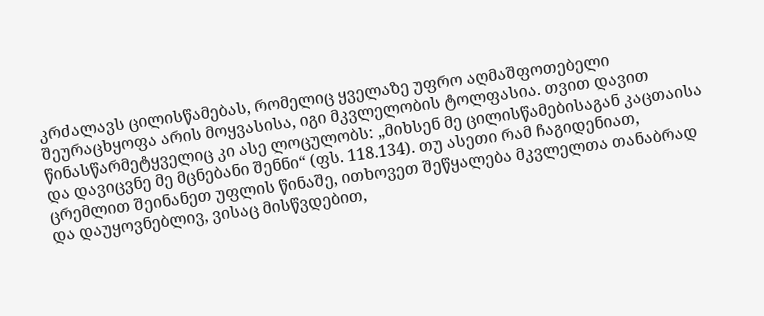კრძალავს ცილისწამებას, რომელიც ყველაზე უფრო აღმაშფოთებელი შეურაცხყოფა არის მოყვასისა, იგი მკვლელობის ტოლფასია. თვით დავით წინასწარმეტყველიც კი ასე ლოცულობს: „მიხსენ მე ცილისწამებისაგან კაცთაისა და დავიცვნე მე მცნებანი შენნი“ (ფს. 118.134). თუ ასეთი რამ ჩაგიდენიათ, ცრემლით შეინანეთ უფლის წინაშე, ითხოვეთ შეწყალება მკვლელთა თანაბრად და დაუყოვნებლივ, ვისაც მისწვდებით,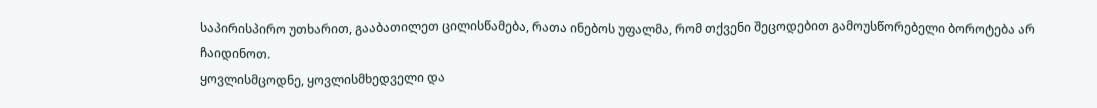საპირისპირო უთხარით, გააბათილეთ ცილისწამება, რათა ინებოს უფალმა, რომ თქვენი შეცოდებით გამოუსწორებელი ბოროტება არ ჩაიდინოთ.
ყოვლისმცოდნე, ყოვლისმხედველი და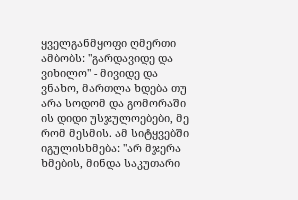ყველგანმყოფი ღმერთი ამბობს: "გარდავიდე და ვიხილო" - მივიდე და ვნახო, მართლა ხდება თუ არა სოდომ და გომორაში ის დიდი უსჯულოებები, მე რომ მესმის. ამ სიტყვებში იგულისხმება: "არ მჯერა ხმების, მინდა საკუთარი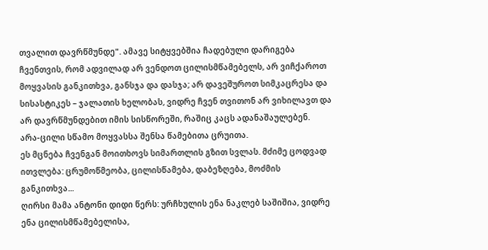თვალით დავრწმუნდე". ამავე სიტყვებშია ჩადებული დარიგება ჩვენთვის, რომ ადვილად არ ვენდოთ ცილისმწამებელს, არ ვიჩქაროთ მოყვასის განკითხვა, განსჯა და დასჯა; არ დავეშუროთ სიმკაცრესა და სისასტიკეს – ჯალათის ხელობას, ვიდრე ჩვენ თვითონ არ ვიხილავთ და არ დავრწმუნდებით იმის სისწორეში, რაშიც კაცს ადანაშაულებენ.
არა-ცილი სწამო მოყვასსა შენსა წამებითა ცრუითა.
ეს მცნება ჩვენგან მოითხოვს სიმართლის გზით სვლას. მძიმე ცოდვად ითვლება: ცრუმოწმეობა, ცილისწამება, დაბეზღება, მოძმის განკითხვა...
ღირსი მამა ანტონი დიდი წერს: ურჩხულის ენა ნაკლებ საშიშია, ვიდრე ენა ცილისმწამებელისა,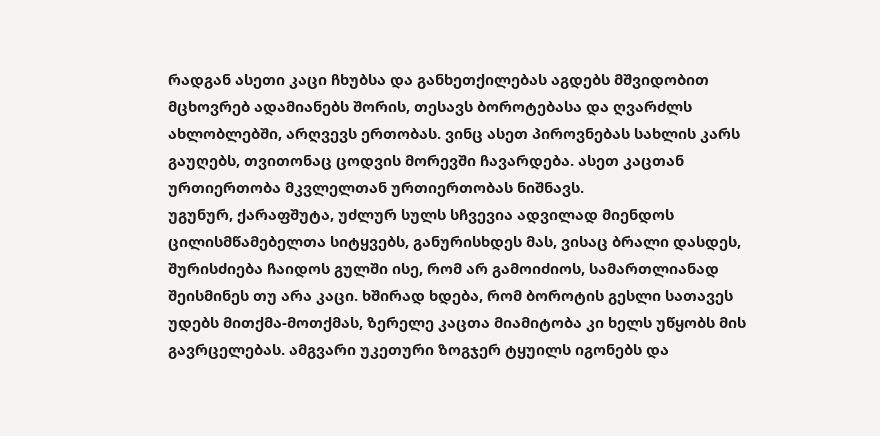რადგან ასეთი კაცი ჩხუბსა და განხეთქილებას აგდებს მშვიდობით მცხოვრებ ადამიანებს შორის, თესავს ბოროტებასა და ღვარძლს ახლობლებში, არღვევს ერთობას. ვინც ასეთ პიროვნებას სახლის კარს გაუღებს, თვითონაც ცოდვის მორევში ჩავარდება. ასეთ კაცთან ურთიერთობა მკვლელთან ურთიერთობას ნიშნავს.
უგუნურ, ქარაფშუტა, უძლურ სულს სჩვევია ადვილად მიენდოს ცილისმწამებელთა სიტყვებს, განურისხდეს მას, ვისაც ბრალი დასდეს, შურისძიება ჩაიდოს გულში ისე, რომ არ გამოიძიოს, სამართლიანად შეისმინეს თუ არა კაცი. ხშირად ხდება, რომ ბოროტის გესლი სათავეს უდებს მითქმა-მოთქმას, ზერელე კაცთა მიამიტობა კი ხელს უწყობს მის გავრცელებას. ამგვარი უკეთური ზოგჯერ ტყუილს იგონებს და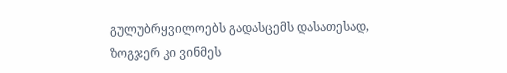გულუბრყვილოებს გადასცემს დასათესად, ზოგჯერ კი ვინმეს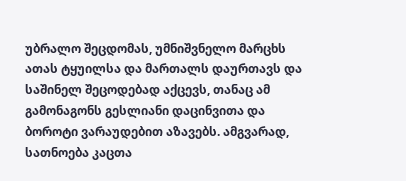უბრალო შეცდომას, უმნიშვნელო მარცხს ათას ტყუილსა და მართალს დაურთავს და საშინელ შეცოდებად აქცევს, თანაც ამ გამონაგონს გესლიანი დაცინვითა და ბოროტი ვარაუდებით აზავებს. ამგვარად, სათნოება კაცთა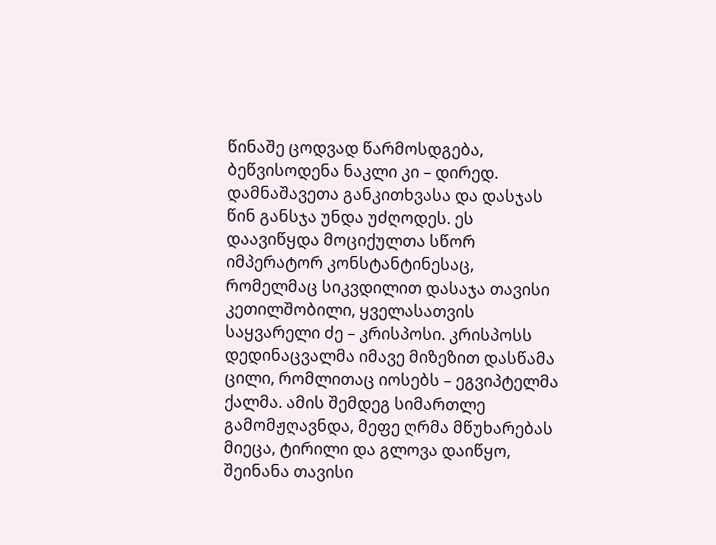წინაშე ცოდვად წარმოსდგება, ბეწვისოდენა ნაკლი კი – დირედ.
დამნაშავეთა განკითხვასა და დასჯას წინ განსჯა უნდა უძღოდეს. ეს დაავიწყდა მოციქულთა სწორ იმპერატორ კონსტანტინესაც, რომელმაც სიკვდილით დასაჯა თავისი კეთილშობილი, ყველასათვის საყვარელი ძე – კრისპოსი. კრისპოსს დედინაცვალმა იმავე მიზეზით დასწამა ცილი, რომლითაც იოსებს – ეგვიპტელმა ქალმა. ამის შემდეგ სიმართლე გამომჟღავნდა, მეფე ღრმა მწუხარებას მიეცა, ტირილი და გლოვა დაიწყო, შეინანა თავისი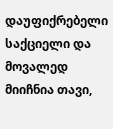დაუფიქრებელი საქციელი და მოვალედ მიიჩნია თავი,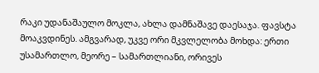რაკი უდანაშაულო მოკლა, ახლა დამნაშავე დაესაჯა. ფავსტა მოაკვდინეს. ამგვარად, უკვე ორი მკვლელობა მოხდა: ერთი უსამართლო, მეორე – სამართლიანი, ორივეს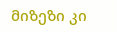მიზეზი კი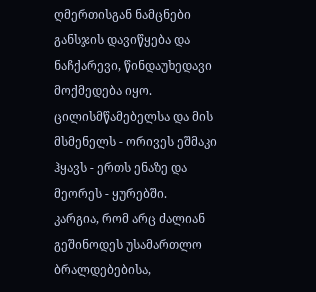ღმერთისგან ნამცნები განსჯის დავიწყება და ნაჩქარევი, წინდაუხედავი მოქმედება იყო.
ცილისმწამებელსა და მის მსმენელს - ორივეს ეშმაკი ჰყავს - ერთს ენაზე და მეორეს - ყურებში.
კარგია, რომ არც ძალიან გეშინოდეს უსამართლო ბრალდებებისა,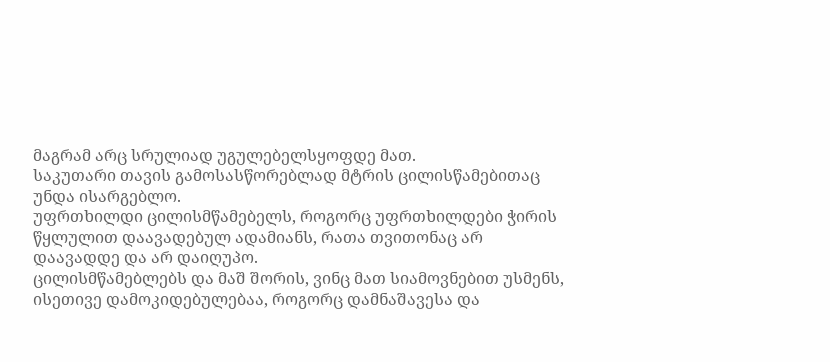მაგრამ არც სრულიად უგულებელსყოფდე მათ.
საკუთარი თავის გამოსასწორებლად მტრის ცილისწამებითაც უნდა ისარგებლო.
უფრთხილდი ცილისმწამებელს, როგორც უფრთხილდები ჭირის წყლულით დაავადებულ ადამიანს, რათა თვითონაც არ დაავადდე და არ დაიღუპო.
ცილისმწამებლებს და მაშ შორის, ვინც მათ სიამოვნებით უსმენს, ისეთივე დამოკიდებულებაა, როგორც დამნაშავესა და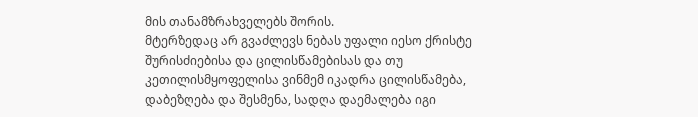მის თანამზრახველებს შორის.
მტერზედაც არ გვაძლევს ნებას უფალი იესო ქრისტე შურისძიებისა და ცილისწამებისას და თუ კეთილისმყოფელისა ვინმემ იკადრა ცილისწამება, დაბეზღება და შესმენა, სადღა დაემალება იგი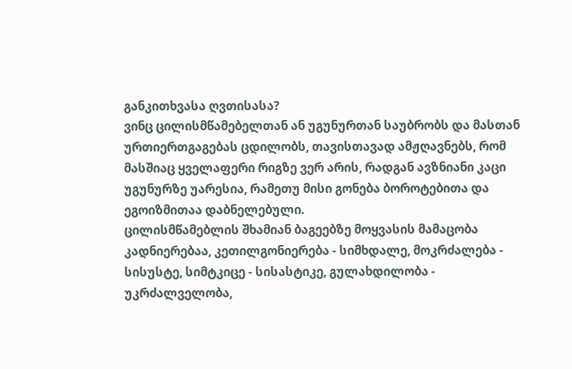განკითხვასა ღვთისასა?
ვინც ცილისმწამებელთან ან უგუნურთან საუბრობს და მასთან ურთიერთგაგებას ცდილობს, თავისთავად ამჟღავნებს, რომ მასშიაც ყველაფერი რიგზე ვერ არის, რადგან ავზნიანი კაცი უგუნურზე უარესია, რამეთუ მისი გონება ბოროტებითა და ეგოიზმითაა დაბნელებული.
ცილისმწამებლის შხამიან ბაგეებზე მოყვასის მამაცობა კადნიერებაა, კეთილგონიერება - სიმხდალე, მოკრძალება - სისუსტე, სიმტკიცე - სისასტიკე, გულახდილობა - უკრძალველობა,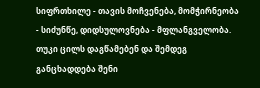სიფრთხილე - თავის მოჩვენება, მომჭირნეობა - სიძუნწე, დიდსულოვნება - მფლანგველობა.
თუკი ცილს დაგწამებენ და შემდეგ განცხადდება შენი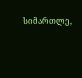სიმართლე,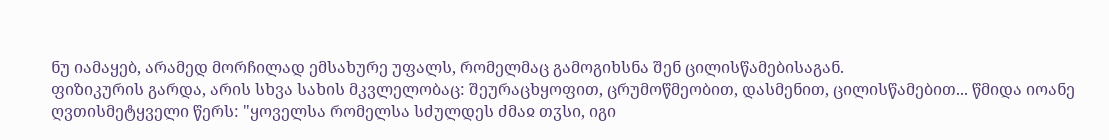ნუ იამაყებ, არამედ მორჩილად ემსახურე უფალს, რომელმაც გამოგიხსნა შენ ცილისწამებისაგან.
ფიზიკურის გარდა, არის სხვა სახის მკვლელობაც: შეურაცხყოფით, ცრუმოწმეობით, დასმენით, ცილისწამებით... წმიდა იოანე ღვთისმეტყველი წერს: "ყოველსა რომელსა სძულდეს ძმაჲ თჳსი, იგი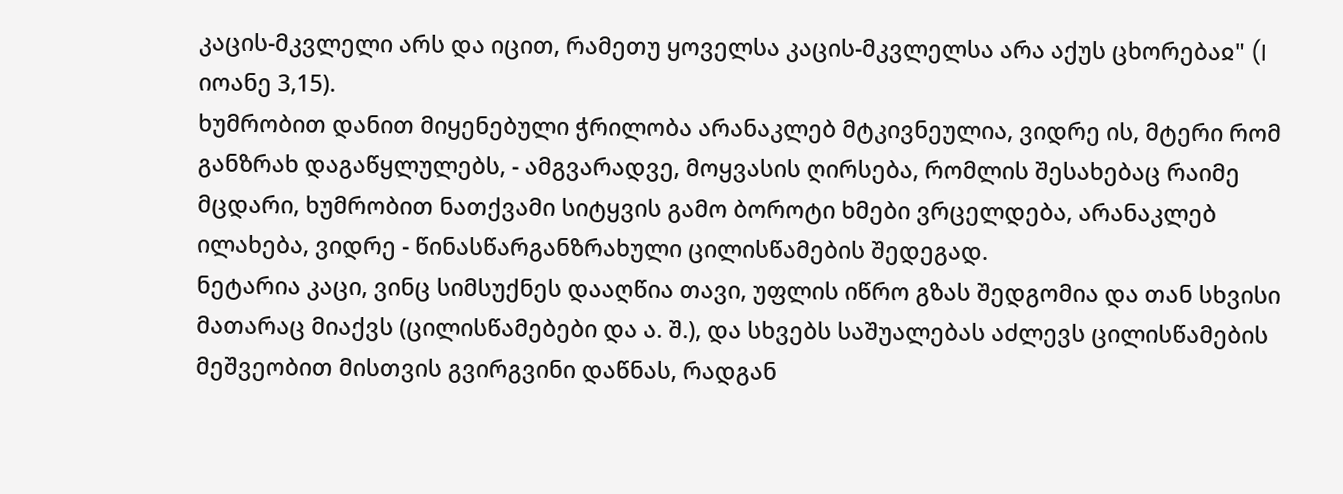კაცის-მკვლელი არს და იცით, რამეთუ ყოველსა კაცის-მკვლელსა არა აქუს ცხორებაჲ" (I იოანე 3,15).
ხუმრობით დანით მიყენებული ჭრილობა არანაკლებ მტკივნეულია, ვიდრე ის, მტერი რომ განზრახ დაგაწყლულებს, - ამგვარადვე, მოყვასის ღირსება, რომლის შესახებაც რაიმე მცდარი, ხუმრობით ნათქვამი სიტყვის გამო ბოროტი ხმები ვრცელდება, არანაკლებ ილახება, ვიდრე - წინასწარგანზრახული ცილისწამების შედეგად.
ნეტარია კაცი, ვინც სიმსუქნეს დააღწია თავი, უფლის იწრო გზას შედგომია და თან სხვისი მათარაც მიაქვს (ცილისწამებები და ა. შ.), და სხვებს საშუალებას აძლევს ცილისწამების მეშვეობით მისთვის გვირგვინი დაწნას, რადგან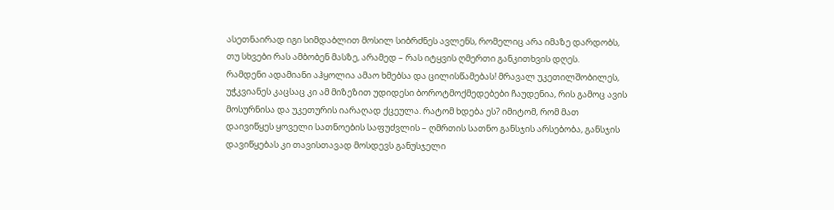ასეთნაირად იგი სიმდაბლით მოსილ სიბრძნეს ავლენს, რომელიც არა იმაზე დარდობს, თუ სხვები რას ამბობენ მასზე, არამედ – რას იტყვის ღმერთი განკითხვის დღეს.
რამდენი ადამიანი აჰყოლია ამაო ხმებსა და ცილისწამებას! მრავალ უკეთილშობილეს, უჭკვიანეს კაცსაც კი ამ მიზეზით უდიდესი ბოროტმოქმედებები ჩაუდენია, რის გამოც ავის მოსურნისა და უკეთურის იარაღად ქცეულა. რატომ ხდება ეს? იმიტომ, რომ მათ დაივიწყეს ყოველი სათნოების საფუძვლის – ღმრთის სათნო განსჯის არსებობა, განსჯის დავიწყებას კი თავისთავად მოსდევს განუსჯელი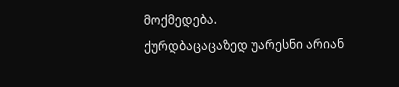მოქმედება.
ქურდბაცაცაზედ უარესნი არიან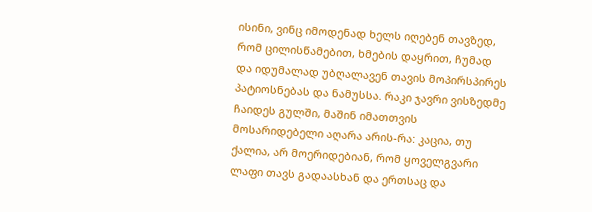ისინი, ვინც იმოდენად ხელს იღებენ თავზედ, რომ ცილისწამებით, ხმების დაყრით, ჩუმად და იდუმალად უბღალავენ თავის მოპირსპირეს პატიოსნებას და ნამუსსა. რაკი ჯავრი ვისზედმე ჩაიდეს გულში, მაშინ იმათთვის მოსარიდებელი აღარა არის-რა: კაცია, თუ ქალია, არ მოერიდებიან, რომ ყოველგვარი ლაფი თავს გადაასხან და ერთსაც და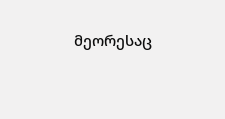მეორესაც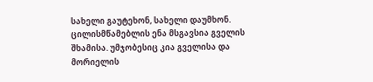სახელი გაუტეხონ, სახელი დაუმხონ.
ცილისმწამებლის ენა მსგავსია გველის შხამისა. უმჯობესიც კია გველისა და მორიელის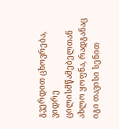გვერდით ცხოვრება, ვიდრე ცილისმწამებელთან ახლო ყოფნა, რადგანაც იგი თავისი სენით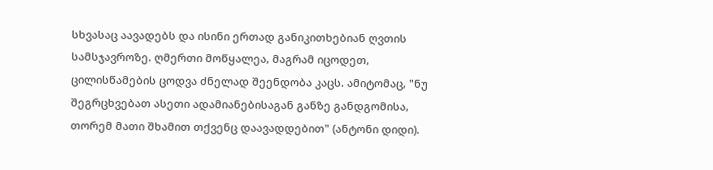სხვასაც აავადებს და ისინი ერთად განიკითხებიან ღვთის სამსჯავროზე. ღმერთი მოწყალეა, მაგრამ იცოდეთ, ცილისწამების ცოდვა ძნელად შეენდობა კაცს. ამიტომაც, "ნუ შეგრცხვებათ ასეთი ადამიანებისაგან განზე განდგომისა, თორემ მათი შხამით თქვენც დაავადდებით" (ანტონი დიდი).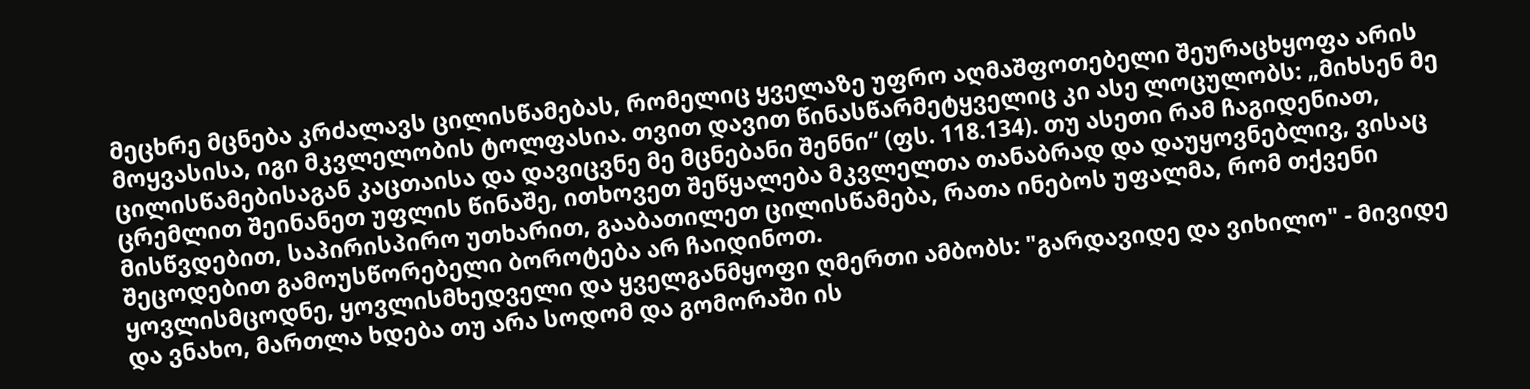მეცხრე მცნება კრძალავს ცილისწამებას, რომელიც ყველაზე უფრო აღმაშფოთებელი შეურაცხყოფა არის მოყვასისა, იგი მკვლელობის ტოლფასია. თვით დავით წინასწარმეტყველიც კი ასე ლოცულობს: „მიხსენ მე ცილისწამებისაგან კაცთაისა და დავიცვნე მე მცნებანი შენნი“ (ფს. 118.134). თუ ასეთი რამ ჩაგიდენიათ, ცრემლით შეინანეთ უფლის წინაშე, ითხოვეთ შეწყალება მკვლელთა თანაბრად და დაუყოვნებლივ, ვისაც მისწვდებით, საპირისპირო უთხარით, გააბათილეთ ცილისწამება, რათა ინებოს უფალმა, რომ თქვენი შეცოდებით გამოუსწორებელი ბოროტება არ ჩაიდინოთ.
ყოვლისმცოდნე, ყოვლისმხედველი და ყველგანმყოფი ღმერთი ამბობს: "გარდავიდე და ვიხილო" - მივიდე და ვნახო, მართლა ხდება თუ არა სოდომ და გომორაში ის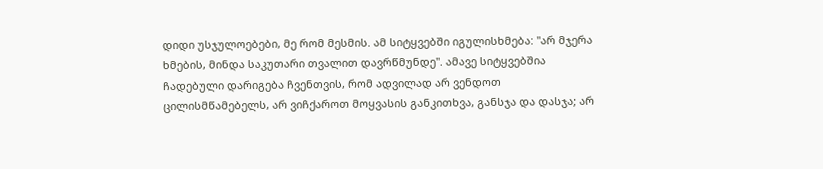დიდი უსჯულოებები, მე რომ მესმის. ამ სიტყვებში იგულისხმება: "არ მჯერა ხმების, მინდა საკუთარი თვალით დავრწმუნდე". ამავე სიტყვებშია ჩადებული დარიგება ჩვენთვის, რომ ადვილად არ ვენდოთ ცილისმწამებელს, არ ვიჩქაროთ მოყვასის განკითხვა, განსჯა და დასჯა; არ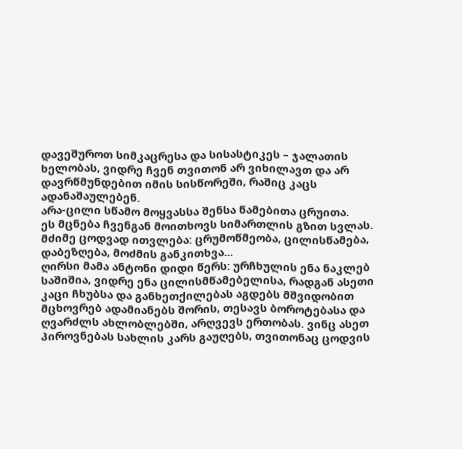დავეშუროთ სიმკაცრესა და სისასტიკეს – ჯალათის ხელობას, ვიდრე ჩვენ თვითონ არ ვიხილავთ და არ დავრწმუნდებით იმის სისწორეში, რაშიც კაცს ადანაშაულებენ.
არა-ცილი სწამო მოყვასსა შენსა წამებითა ცრუითა.
ეს მცნება ჩვენგან მოითხოვს სიმართლის გზით სვლას. მძიმე ცოდვად ითვლება: ცრუმოწმეობა, ცილისწამება, დაბეზღება, მოძმის განკითხვა...
ღირსი მამა ანტონი დიდი წერს: ურჩხულის ენა ნაკლებ საშიშია, ვიდრე ენა ცილისმწამებელისა, რადგან ასეთი კაცი ჩხუბსა და განხეთქილებას აგდებს მშვიდობით მცხოვრებ ადამიანებს შორის, თესავს ბოროტებასა და ღვარძლს ახლობლებში, არღვევს ერთობას. ვინც ასეთ პიროვნებას სახლის კარს გაუღებს, თვითონაც ცოდვის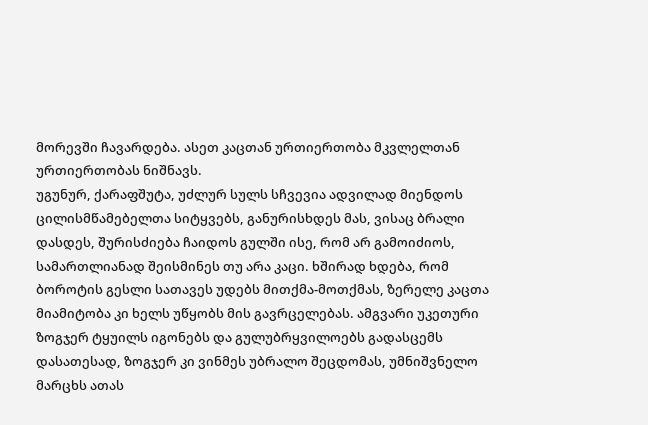მორევში ჩავარდება. ასეთ კაცთან ურთიერთობა მკვლელთან ურთიერთობას ნიშნავს.
უგუნურ, ქარაფშუტა, უძლურ სულს სჩვევია ადვილად მიენდოს ცილისმწამებელთა სიტყვებს, განურისხდეს მას, ვისაც ბრალი დასდეს, შურისძიება ჩაიდოს გულში ისე, რომ არ გამოიძიოს, სამართლიანად შეისმინეს თუ არა კაცი. ხშირად ხდება, რომ ბოროტის გესლი სათავეს უდებს მითქმა-მოთქმას, ზერელე კაცთა მიამიტობა კი ხელს უწყობს მის გავრცელებას. ამგვარი უკეთური ზოგჯერ ტყუილს იგონებს და გულუბრყვილოებს გადასცემს დასათესად, ზოგჯერ კი ვინმეს უბრალო შეცდომას, უმნიშვნელო მარცხს ათას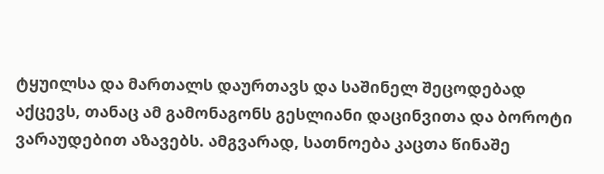ტყუილსა და მართალს დაურთავს და საშინელ შეცოდებად აქცევს, თანაც ამ გამონაგონს გესლიანი დაცინვითა და ბოროტი ვარაუდებით აზავებს. ამგვარად, სათნოება კაცთა წინაშე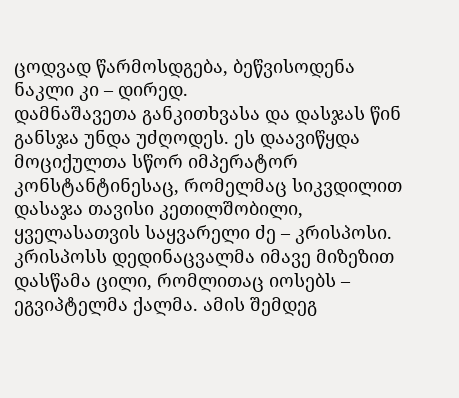ცოდვად წარმოსდგება, ბეწვისოდენა ნაკლი კი – დირედ.
დამნაშავეთა განკითხვასა და დასჯას წინ განსჯა უნდა უძღოდეს. ეს დაავიწყდა მოციქულთა სწორ იმპერატორ კონსტანტინესაც, რომელმაც სიკვდილით დასაჯა თავისი კეთილშობილი, ყველასათვის საყვარელი ძე – კრისპოსი. კრისპოსს დედინაცვალმა იმავე მიზეზით დასწამა ცილი, რომლითაც იოსებს – ეგვიპტელმა ქალმა. ამის შემდეგ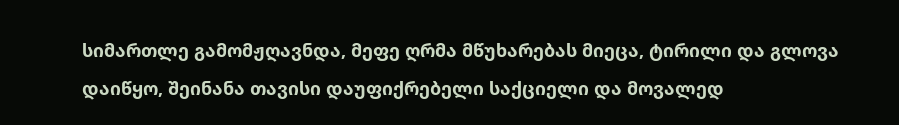სიმართლე გამომჟღავნდა, მეფე ღრმა მწუხარებას მიეცა, ტირილი და გლოვა დაიწყო, შეინანა თავისი დაუფიქრებელი საქციელი და მოვალედ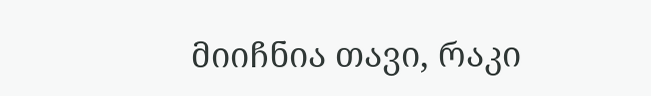მიიჩნია თავი, რაკი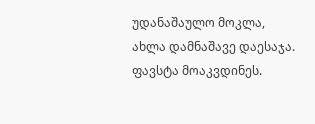უდანაშაულო მოკლა, ახლა დამნაშავე დაესაჯა. ფავსტა მოაკვდინეს.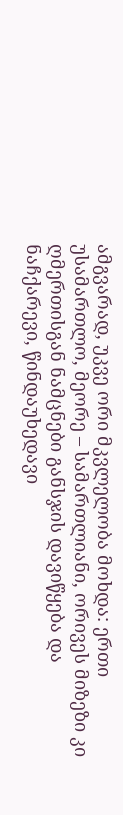ამგვარად, უკვე ორი მკვლელობა მოხდა: ერთი უსამართლო, მეორე – სამართლიანი, ორივეს მიზეზი კი ღმერთისგან ნამცნები განსჯის დავიწყება და ნაჩქარევი, წინდაუხედავი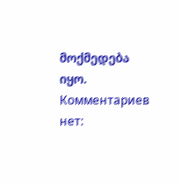მოქმედება იყო.
Комментариев нет: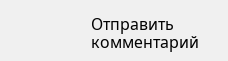Отправить комментарий